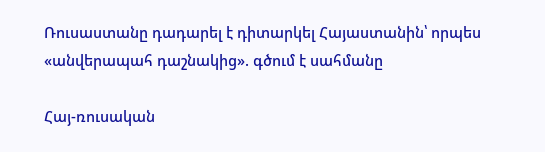Ռուսաստանը դադարել է դիտարկել Հայաստանին՝ որպես «անվերապահ դաշնակից». գծում է սահմանը

Հայ-ռուսական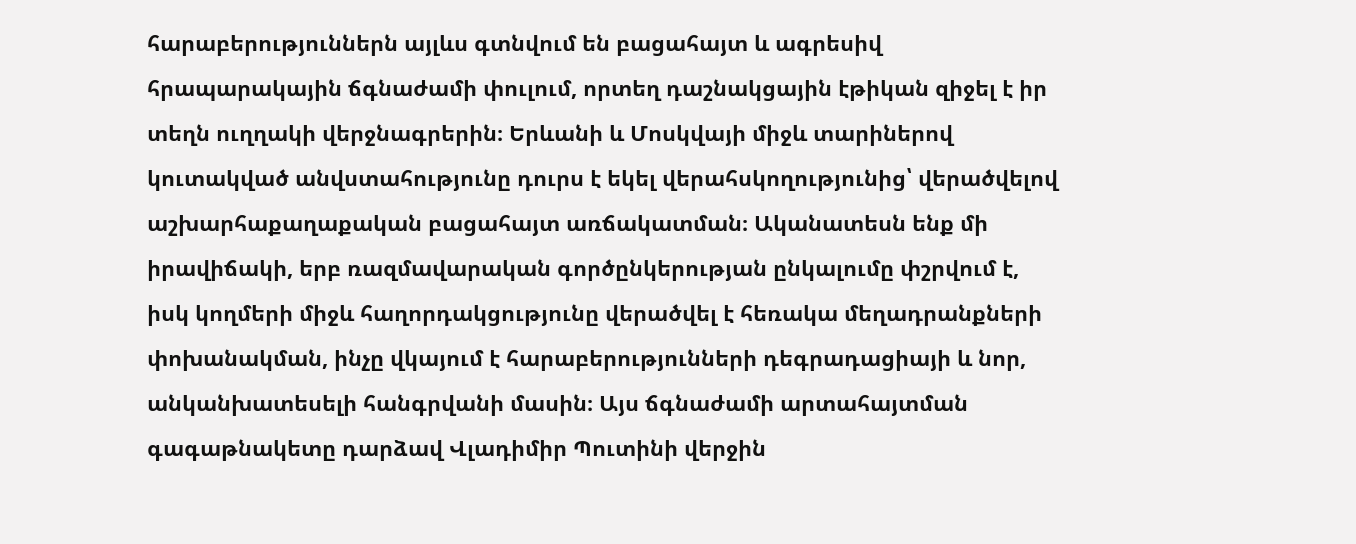հարաբերություններն այլևս գտնվում են բացահայտ և ագրեսիվ հրապարակային ճգնաժամի փուլում, որտեղ դաշնակցային էթիկան զիջել է իր տեղն ուղղակի վերջնագրերին։ Երևանի և Մոսկվայի միջև տարիներով կուտակված անվստահությունը դուրս է եկել վերահսկողությունից՝ վերածվելով աշխարհաքաղաքական բացահայտ առճակատման։ Ականատեսն ենք մի իրավիճակի, երբ ռազմավարական գործընկերության ընկալումը փշրվում է, իսկ կողմերի միջև հաղորդակցությունը վերածվել է հեռակա մեղադրանքների փոխանակման, ինչը վկայում է հարաբերությունների դեգրադացիայի և նոր, անկանխատեսելի հանգրվանի մասին։ Այս ճգնաժամի արտահայտման գագաթնակետը դարձավ Վլադիմիր Պուտինի վերջին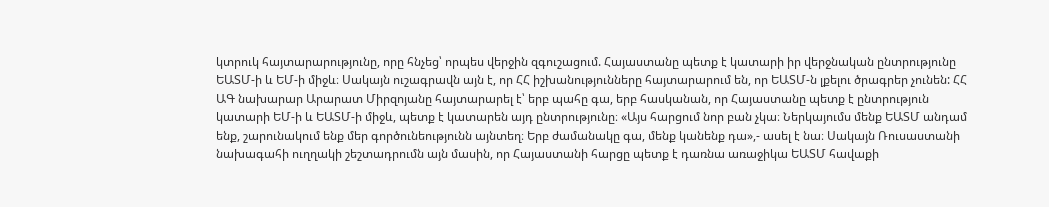կտրուկ հայտարարությունը, որը հնչեց՝ որպես վերջին զգուշացում. Հայաստանը պետք է կատարի իր վերջնական ընտրությունը ԵԱՏՄ-ի և ԵՄ-ի միջև։ Սակայն ուշագրավն այն է, որ ՀՀ իշխանությունները հայտարարում են, որ ԵԱՏՄ-ն լքելու ծրագրեր չունեն: ՀՀ ԱԳ նախարար Արարատ Միրզոյանը հայտարարել է՝ երբ պահը գա, երբ հասկանան, որ Հայաստանը պետք է ընտրություն կատարի ԵՄ-ի և ԵԱՏՄ-ի միջև, պետք է կատարեն այդ ընտրությունը։ «Այս հարցում նոր բան չկա։ Ներկայումս մենք ԵԱՏՄ անդամ ենք, շարունակում ենք մեր գործունեությունն այնտեղ։ Երբ ժամանակը գա, մենք կանենք դա»,- ասել է նա։ Սակայն Ռուսաստանի նախագահի ուղղակի շեշտադրումն այն մասին, որ Հայաստանի հարցը պետք է դառնա առաջիկա ԵԱՏՄ հավաքի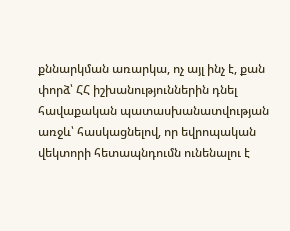քննարկման առարկա, ոչ այլ ինչ է, քան փորձ՝ ՀՀ իշխանություններին դնել հավաքական պատասխանատվության առջև՝ հասկացնելով, որ եվրոպական վեկտորի հետապնդումն ունենալու է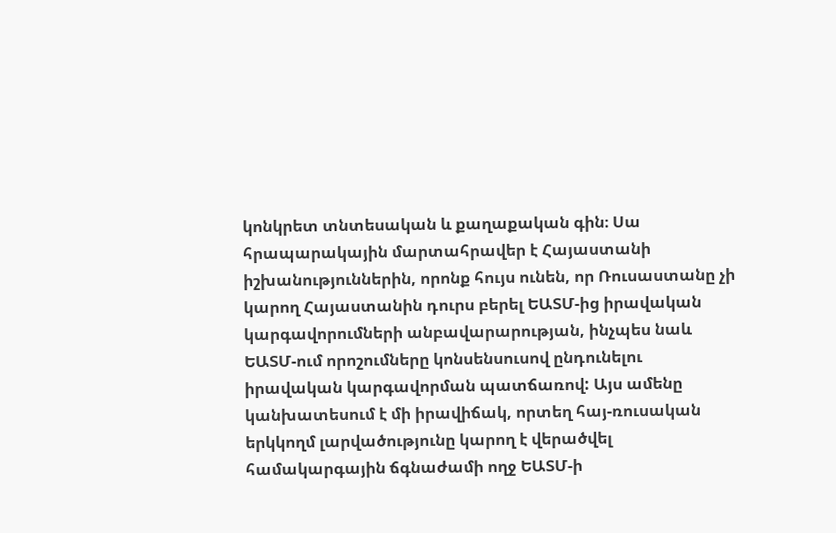կոնկրետ տնտեսական և քաղաքական գին։ Սա հրապարակային մարտահրավեր է Հայաստանի իշխանություններին, որոնք հույս ունեն, որ Ռուսաստանը չի կարող Հայաստանին դուրս բերել ԵԱՏՄ-ից իրավական կարգավորումների անբավարարության, ինչպես նաև ԵԱՏՄ-ում որոշումները կոնսենսուսով ընդունելու իրավական կարգավորման պատճառով: Այս ամենը կանխատեսում է մի իրավիճակ, որտեղ հայ-ռուսական երկկողմ լարվածությունը կարող է վերածվել համակարգային ճգնաժամի ողջ ԵԱՏՄ-ի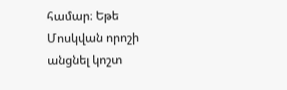համար։ Եթե Մոսկվան որոշի անցնել կոշտ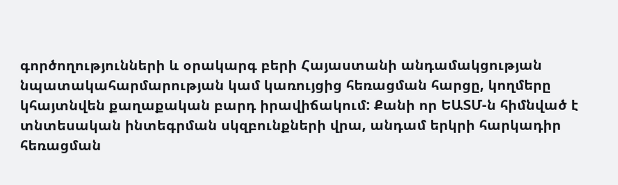գործողությունների և օրակարգ բերի Հայաստանի անդամակցության նպատակահարմարության կամ կառույցից հեռացման հարցը, կողմերը կհայտնվեն քաղաքական բարդ իրավիճակում: Քանի որ ԵԱՏՄ-ն հիմնված է տնտեսական ինտեգրման սկզբունքների վրա, անդամ երկրի հարկադիր հեռացման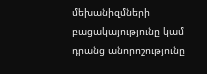մեխանիզմների բացակայությունը կամ դրանց անորոշությունը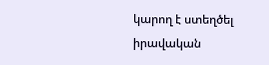կարող է ստեղծել իրավական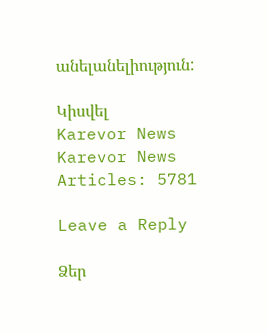անելանելիություն:

Կիսվել
Karevor News
Karevor News
Articles: 5781

Leave a Reply

Ձեր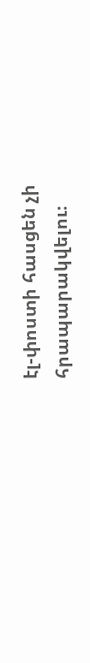էլ-փոստի հասցեն չի հրապարակվելու։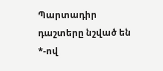Պարտադիր դաշտերը նշված են *-ով